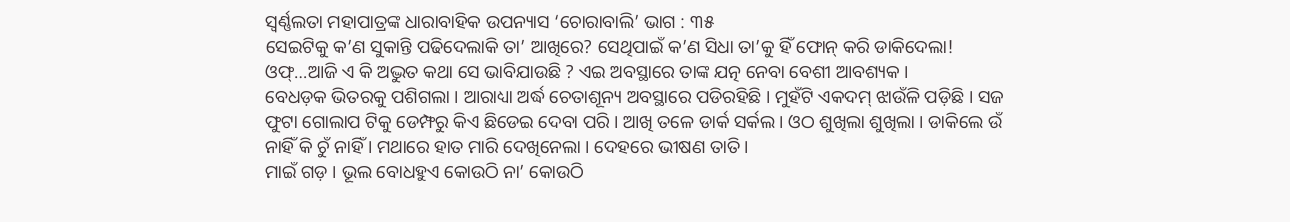ସ୍ୱର୍ଣ୍ଣଲତା ମହାପାତ୍ରଙ୍କ ଧାରାବାହିକ ଉପନ୍ୟାସ ‘ଚୋରାବାଲି’ ଭାଗ : ୩୫
ସେଇଟିକୁ କ’ଣ ସୁକାନ୍ତି ପଢିଦେଲାକି ତା’ ଆଖିରେ? ସେଥିପାଇଁ କ’ଣ ସିଧା ତା’କୁ ହିଁ ଫୋନ୍ କରି ଡାକିଦେଲା!
ଓଫ୍…ଆଜି ଏ କି ଅଦ୍ଭୁତ କଥା ସେ ଭାବିଯାଉଛି ? ଏଇ ଅବସ୍ଥାରେ ତାଙ୍କ ଯତ୍ନ ନେବା ବେଶୀ ଆବଶ୍ୟକ ।
ବେଧଡ଼କ ଭିତରକୁ ପଶିଗଲା । ଆରାଧ୍ୟା ଅର୍ଦ୍ଧ ଚେତାଶୂନ୍ୟ ଅବସ୍ଥାରେ ପଡିରହିଛି । ମୁହଁଟି ଏକଦମ୍ ଝାଉଁଳି ପଡ଼ିଛି । ସଜ
ଫୁଟା ଗୋଲାପ ଟିକୁ ଡେମ୍ଫରୁ କିଏ ଛିଡେଇ ଦେବା ପରି । ଆଖି ତଳେ ଡାର୍କ ସର୍କଲ । ଓଠ ଶୁଖିଲା ଶୁଖିଲା । ଡାକିଲେ ଉଁ ନାହିଁ କି ଚୁଁ ନାହିଁ । ମଥାରେ ହାତ ମାରି ଦେଖିନେଲା । ଦେହରେ ଭୀଷଣ ତାତି ।
ମାଇଁ ଗଡ଼ । ଭୂଲ ବୋଧହୁଏ କୋଉଠି ନା’ କୋଉଠି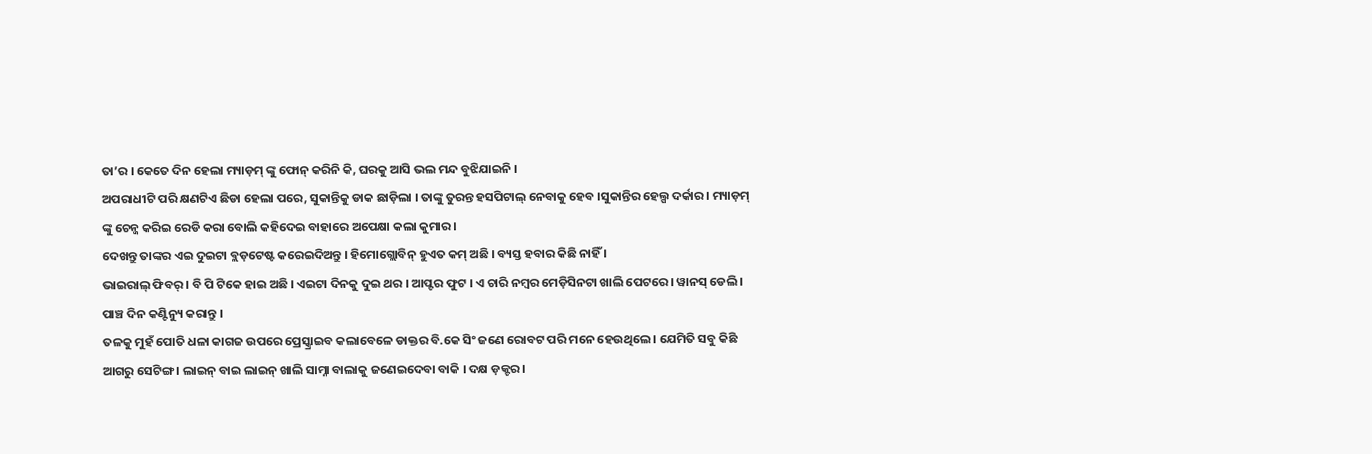ତା’ର । କେତେ ଦିନ ହେଲା ମ୍ୟାଡ଼ମ୍ ଙ୍କୁ ଫୋନ୍ କରିନି କି, ଘରକୁ ଆସି ଭଲ ମନ୍ଦ ବୁଝିଯାଇନି ।
ଅପରାଧୀଟି ପରି କ୍ଷଣଟିଏ ଛିଡା ହେଲା ପରେ, ସୁକାନ୍ତିକୁ ଡାକ ଛାଡ଼ିଲା । ତାଙ୍କୁ ତୁରନ୍ତ ହସପିଟାଲ୍ ନେବାକୁ ହେବ ।ସୁକାନ୍ତିର ହେଲ୍ପ ଦର୍କାର । ମ୍ୟାଡ଼ମ୍ ଙ୍କୁ ଚେନ୍ଜ କରିଇ ରେଡି କରା ବୋଲି କହିଦେଇ ବାହାରେ ଅପେକ୍ଷା କଲା କୁମାର ।
ଦେଖନ୍ତୁ ତାଙ୍କର ଏଇ ଦୁଇଟା ବ୍ଲଡ଼ଟେଷ୍ଟ କରେଇଦିଅନ୍ତୁ । ହିମୋଗ୍ଲୋବିନ୍ ହୁଏତ କମ୍ ଅଛି । ବ୍ୟସ୍ତ ହବାର କିଛି ନାହିଁ ।
ଭାଇରାଲ୍ ଫିବର୍ । ବି ପି ଟିକେ ହାଇ ଅଛି । ଏଇଟା ଦିନକୁ ଦୁଇ ଥର । ଆପ୍ଟର ଫୁଟ । ଏ ଚାରି ନମ୍ବର ମେଡ଼ିସିନଟା ଖାଲି ପେଟରେ । ୱାନସ୍ ଡେଲି । ପାଞ୍ଚ ଦିନ କଣ୍ଟିନ୍ୟୁ କରାନ୍ତୁ ।
ତଳକୁ ମୁହଁ ପୋତି ଧଳା କାଗଜ ଉପରେ ପ୍ରେସ୍କ୍ରାଇବ କଲାବେଳେ ଡାକ୍ତର ବି.କେ ସିଂ ଜଣେ ରୋବଟ ପରି ମନେ ହେଉଥିଲେ । ଯେମିତି ସବୁ କିଛି ଆଗରୁ ସେଟିଙ୍ଗ । ଲାଇନ୍ ବାଇ ଲାଇନ୍ ଖାଲି ସାମ୍ନା ବାଲାକୁ ଜଣେଇଦେବା ବାକି । ଦକ୍ଷ ଡ଼କ୍ଟର ।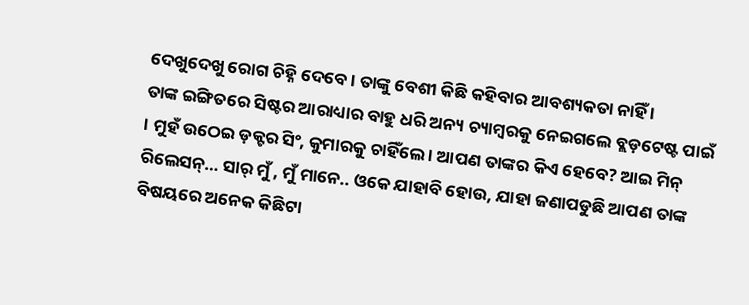ଦେଖୁଦେଖୁ ରୋଗ ଚିହ୍ନି ଦେବେ । ତାଙ୍କୁ ବେଶୀ କିଛି କହିବାର ଆବଶ୍ୟକତା ନାହିଁ ।
ତାଙ୍କ ଇଙ୍ଗିତରେ ସିଷ୍ଟର ଆରାଧ୍ୟାର ବାହୁ ଧରି ଅନ୍ୟ ଚ୍ୟାମ୍ବରକୁ ନେଇଗଲେ ବ୍ଲଡ଼ଟେଷ୍ଟ ପାଇଁ । ମୁହଁ ଉଠେଇ ଡ଼କ୍ଟର ସିଂ, କୁମାରକୁ ଚାହିଁଲେ । ଆପଣ ତାଙ୍କର କିଏ ହେବେ? ଆଇ ମିନ୍ ରିଲେସନ୍… ସାର୍ ମୁଁ , ମୁଁ ମାନେ.. ଓକେ ଯାହାବି ହୋଉ, ଯାହା ଜଣାପଡୁଛି ଆପଣ ତାଙ୍କ ବିଷୟରେ ଅନେକ କିଛିଟା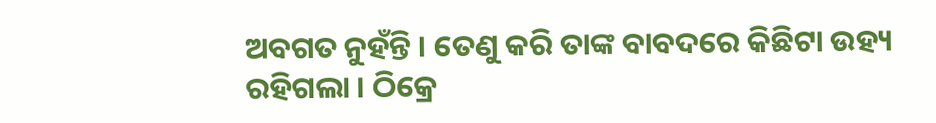ଅବଗତ ନୁହଁନ୍ତି । ତେଣୁ କରି ତାଙ୍କ ବାବଦରେ କିଛିଟା ଉହ୍ୟ ରହିଗଲା । ଠିକ୍ରେ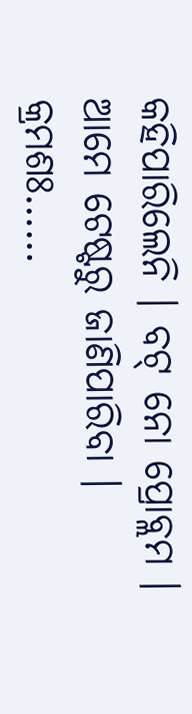କହିପାରିଲେନି । ବଟ୍ ନୋ ପ୍ରୋବ୍ଲମ । ଆମେ ଟେଷ୍ଟରୁ ଜାଣିପାରିବା ।
କ୍ରମଶଃ……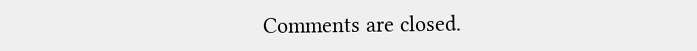Comments are closed.